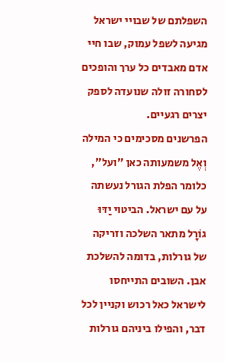השפלתם של שבויי ישראל מגיעה לשפל עמוק, שבו חיי אדם מאבדים כל ערך והופכים לסחורה זולה שנועדה לספק יצרים רגעיים.
הפרשנים מסכימים כי המילה וְאֶל משמעותה כאן "ועל", כלומר הפלת הגורל נעשתה על עם ישראל. הביטוי יַדּוּ גוֹרָל מתאר השלכה וזריקה של גורלות, בדומה להשלכת אבן. השובים התייחסו לישראל כאל רכוש וקניין לכל דבר, והפילו ביניהם גורלות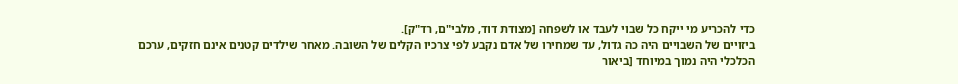כדי להכריע מי ייקח כל שבוי לעבד או לשפחה [מצודת דוד, מלבי"ם, רד"ק].
ביזויים של השבויים היה כה גדול, עד שמחירו של אדם נקבע לפי צרכיו הקלים של השובה. מאחר שילדים קטנים אינם חזקים, ערכם הכלכלי היה נמוך במיוחד [ביאור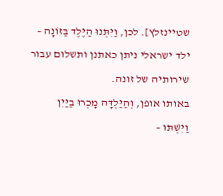שטיינזלץ]. לכן, וַיִּתְּנוּ הַיֶּלֶד בַּזּוֹנָה – ילד ישראלי ניתן כאתנן ותשלום עבור שירותיה של זונה.
באותו אופן, וְהַיַּלְדָּה מָכְרוּ בַיַּיִן וַיִּשְׁתּוּ –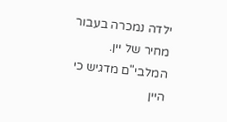ילדה נמכרה בעבור מחיר של יין. המלבי"ם מדגיש כי היין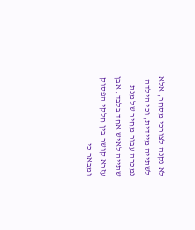לא נקנה לצורכי מסחר, אלא לשתייה מיידית, וכי הילדה נמכרה עבור מחיר של מנת שתייה לאיש אחד בלבד. אבן עזרא קושר בין חלקי הפסוק ומבאר כי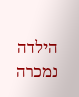הילדה נמכרה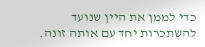כדי לממן את היין שנועד להשתכרות יחד עם אותה זונה.